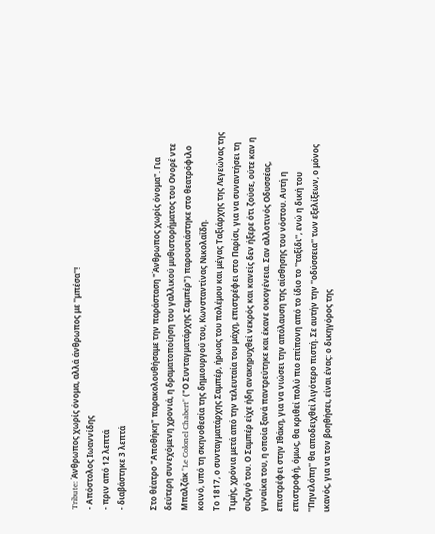Tribute: Άνθρωπος χωρίς όνομα, αλλά άνθρωπος με ''μπέσα''!
- Απόστολος Ιωαννίδης
- πριν από 12 λεπτά
- διαβάστηκε 3 λεπτά

Στο θέατρο "Αποθήκη" παρακολουθήσαμε την παράσταση "Άνθρωπος χωρίς όνομα". Για δεύτερη συνεχόμενη χρονιά, η δραματοποίηση του γαλλικού μυθιστορήματος του Ονορέ ντε Μπαλζάκ "Le Colonel Chabert" ("Ο Συνταγματάρχης Σαμπέρ") παρουσιάστηκε στο θεατρόφιλο κοινό, υπό τη σκηνοθεσία της δημιουργού του, Κωνσταντίνας Νικολαΐδη.
Το 1817, ο συνταγματάρχης Σαμπέρ, ήρωας του πολέμου και μέγας Ταξιάρχης της Λεγεώνας της Τιμής, χρόνια μετά από την τελευταία του μάχη, επιστρέφει στο Παρίσι, για να συναντήσει τη συζυγό του. Ο Σαμπέρ είχε ήδη ανακηρυχθεί νεκρός και κανείς δεν ήξερε ότι ζούσε, ούτε καν η γυναίκα του, η οποία ξανά παντρεύτηκε και έκανε οικογένεια. Σαν αλλοτινός Οδυσσέας, επιστρέφει στην Ιθάκη, για να νιώσει την απόλαυση της αίσθησης του νόστου. Αυτή η επιστροφή, όμως, θα κριθεί πολύ πιο επίπονη από το ίδιο το ''ταξίδι'', ενώ η δική του ''Πηνελόπη'' θα αποδειχθεί λιγότερο πιστή. Σε αυτήν την ''οδύσσεια'' των εξελίξεων, ο μόνος ικανός, για να τον βοηθήσει, είναι ένας: ο δικηγόρος της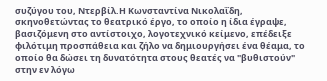συζύγου του, Ντερβίλ.Η Κωνσταντίνα Νικολαΐδη, σκηνοθετώντας το θεατρικό έργο, το οποίο η ίδια έγραψε, βασιζόμενη στο αντίστοιχο, λογοτεχνικό κείμενο, επέδειξε φιλότιμη προσπάθεια και ζήλο να δημιουργήσει ένα θέαμα, το οποίο θα δώσει τη δυνατότητα στους θεατές να "βυθιστούν" στην εν λόγω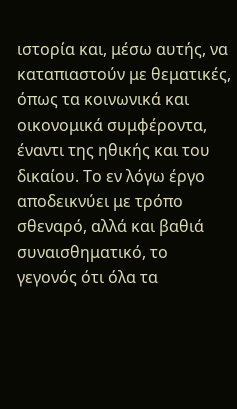ιστορία και, μέσω αυτής, να καταπιαστούν με θεματικές, όπως τα κοινωνικά και οικονομικά συμφέροντα, έναντι της ηθικής και του δικαίου. Το εν λόγω έργο αποδεικνύει με τρόπο σθεναρό, αλλά και βαθιά συναισθηματικό, το γεγονός ότι όλα τα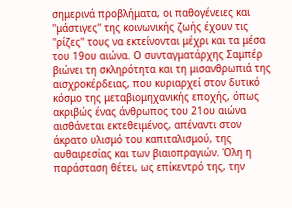σημερινά προβλήματα, οι παθογένειες και ''μάστιγες'' της κοινωνικής ζωής έχουν τις ''ρίζες'' τους να εκτείνονται μέχρι και τα μέσα του 19ου αιώνα. Ο συνταγματάρχης Σαμπέρ βιώνει τη σκληρότητα και τη μισανθρωπιά της αισχροκέρδειας, που κυριαρχεί στον δυτικό κόσμο της μεταβιομηχανικής εποχής, όπως ακριβώς ένας άνθρωπος του 21ου αιώνα αισθάνεται εκτεθειμένος, απέναντι στον άκρατο υλισμό του καπιταλισμού, της αυθαιρεσίας και των βιαιοπραγιών. Όλη η παράσταση θέτει, ως επίκεντρό της, την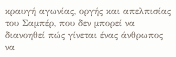κραυγή αγωνίας, οργής και απελπισίας του Σαμπέρ, που δεν μπορεί να διανοηθεί πώς γίνεται ένας άνθρωπος να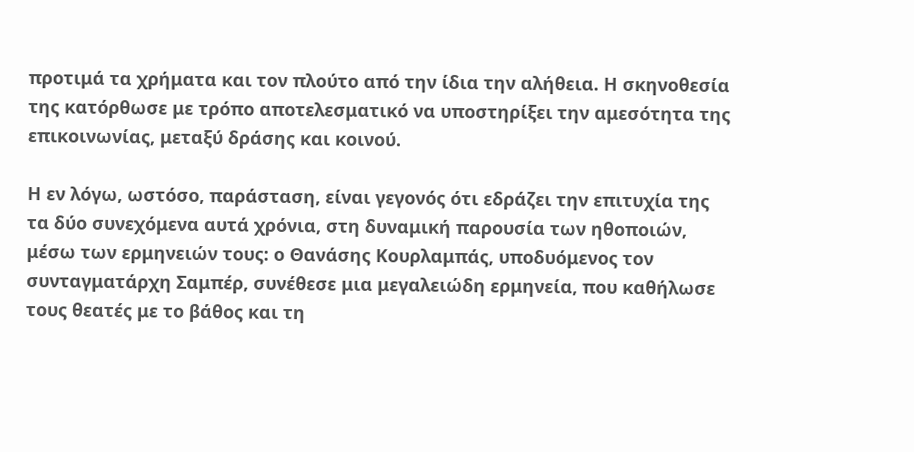προτιμά τα χρήματα και τον πλούτο από την ίδια την αλήθεια. Η σκηνοθεσία της κατόρθωσε με τρόπο αποτελεσματικό να υποστηρίξει την αμεσότητα της επικοινωνίας, μεταξύ δράσης και κοινού.

Η εν λόγω, ωστόσο, παράσταση, είναι γεγονός ότι εδράζει την επιτυχία της τα δύο συνεχόμενα αυτά χρόνια, στη δυναμική παρουσία των ηθοποιών, μέσω των ερμηνειών τους: ο Θανάσης Κουρλαμπάς, υποδυόμενος τον συνταγματάρχη Σαμπέρ, συνέθεσε μια μεγαλειώδη ερμηνεία, που καθήλωσε τους θεατές με το βάθος και τη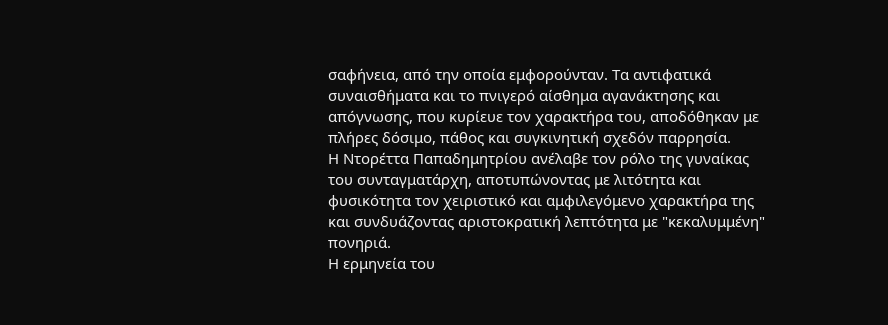σαφήνεια, από την οποία εμφορούνταν. Τα αντιφατικά συναισθήματα και το πνιγερό αίσθημα αγανάκτησης και απόγνωσης, που κυρίευε τον χαρακτήρα του, αποδόθηκαν με πλήρες δόσιμο, πάθος και συγκινητική σχεδόν παρρησία.
Η Ντορέττα Παπαδημητρίου ανέλαβε τον ρόλο της γυναίκας του συνταγματάρχη, αποτυπώνοντας με λιτότητα και φυσικότητα τον χειριστικό και αμφιλεγόμενο χαρακτήρα της και συνδυάζοντας αριστοκρατική λεπτότητα με "κεκαλυμμένη" πονηριά.
Η ερμηνεία του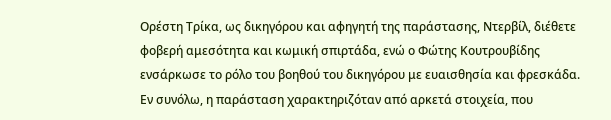Ορέστη Τρίκα, ως δικηγόρου και αφηγητή της παράστασης, Ντερβίλ, διέθετε φοβερή αμεσότητα και κωμική σπιρτάδα, ενώ ο Φώτης Κουτρουβίδης ενσάρκωσε το ρόλο του βοηθού του δικηγόρου με ευαισθησία και φρεσκάδα.
Εν συνόλω, η παράσταση χαρακτηριζόταν από αρκετά στοιχεία, που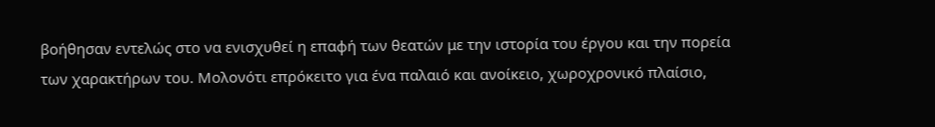βοήθησαν εντελώς στο να ενισχυθεί η επαφή των θεατών με την ιστορία του έργου και την πορεία των χαρακτήρων του. Μολονότι επρόκειτο για ένα παλαιό και ανοίκειο, χωροχρονικό πλαίσιο,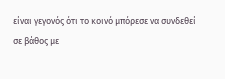είναι γεγονός ότι το κοινό μπόρεσε να συνδεθεί σε βάθος με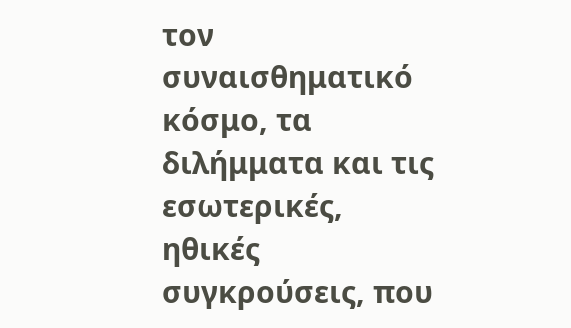τον συναισθηματικό κόσμο, τα διλήμματα και τις εσωτερικές, ηθικές συγκρούσεις, που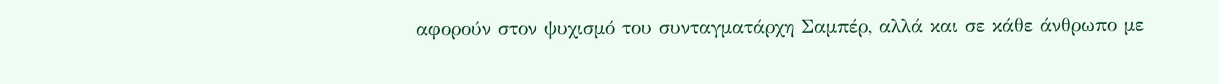αφορούν στον ψυχισμό του συνταγματάρχη Σαμπέρ, αλλά και σε κάθε άνθρωπο με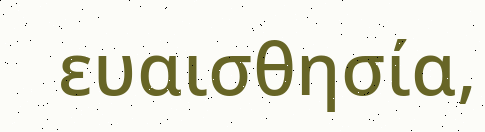ευαισθησία,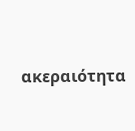ακεραιότητα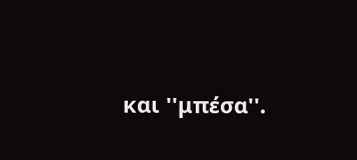και ''μπέσα''.